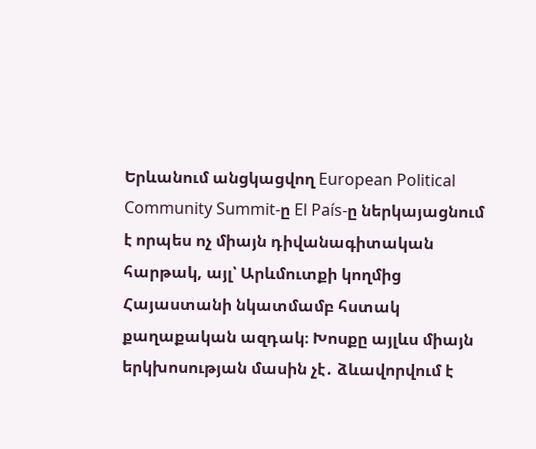Երևանում անցկացվող European Political Community Summit-ը El País-ը ներկայացնում է որպես ոչ միայն դիվանագիտական հարթակ, այլ՝ Արևմուտքի կողմից Հայաստանի նկատմամբ հստակ քաղաքական ազդակ։ Խոսքը այլևս միայն երկխոսության մասին չէ․ ձևավորվում է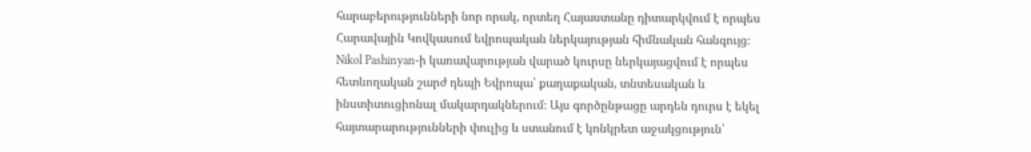հարաբերությունների նոր որակ, որտեղ Հայաստանը դիտարկվում է որպես Հարավային Կովկասում եվրոպական ներկայության հիմնական հանգույց։
Nikol Pashinyan-ի կառավարության վարած կուրսը ներկայացվում է որպես հետևողական շարժ դեպի Եվրոպա՝ քաղաքական, տնտեսական և ինստիտուցիոնալ մակարդակներում։ Այս գործընթացը արդեն դուրս է եկել հայտարարությունների փուլից և ստանում է կոնկրետ աջակցություն՝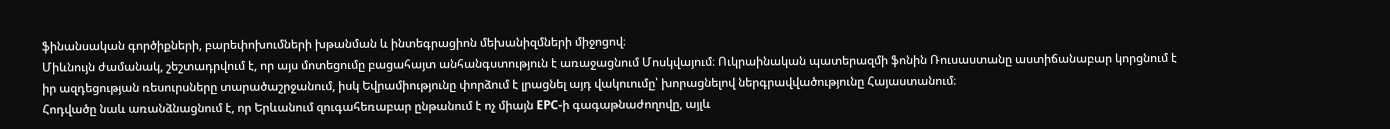ֆինանսական գործիքների, բարեփոխումների խթանման և ինտեգրացիոն մեխանիզմների միջոցով։
Միևնույն ժամանակ, շեշտադրվում է, որ այս մոտեցումը բացահայտ անհանգստություն է առաջացնում Մոսկվայում։ Ուկրաինական պատերազմի ֆոնին Ռուսաստանը աստիճանաբար կորցնում է իր ազդեցության ռեսուրսները տարածաշրջանում, իսկ Եվրամիությունը փորձում է լրացնել այդ վակուումը՝ խորացնելով ներգրավվածությունը Հայաստանում։
Հոդվածը նաև առանձնացնում է, որ Երևանում զուգահեռաբար ընթանում է ոչ միայն EPC-ի գագաթնաժողովը, այլև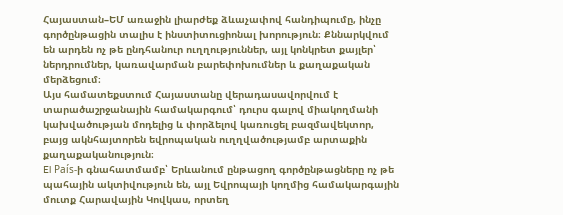Հայաստան–ԵՄ առաջին լիարժեք ձևաչափով հանդիպումը, ինչը գործընթացին տալիս է ինստիտուցիոնալ խորություն։ Քննարկվում են արդեն ոչ թե ընդհանուր ուղղություններ, այլ կոնկրետ քայլեր՝ ներդրումներ, կառավարման բարեփոխումներ և քաղաքական մերձեցում։
Այս համատեքստում Հայաստանը վերադասավորվում է տարածաշրջանային համակարգում՝ դուրս գալով միակողմանի կախվածության մոդելից և փորձելով կառուցել բազմավեկտոր, բայց ակնհայտորեն եվրոպական ուղղվածությամբ արտաքին քաղաքականություն։
El País-ի գնահատմամբ՝ Երևանում ընթացող գործընթացները ոչ թե պահային ակտիվություն են, այլ Եվրոպայի կողմից համակարգային մուտք Հարավային Կովկաս, որտեղ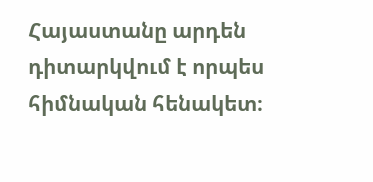Հայաստանը արդեն դիտարկվում է որպես հիմնական հենակետ։